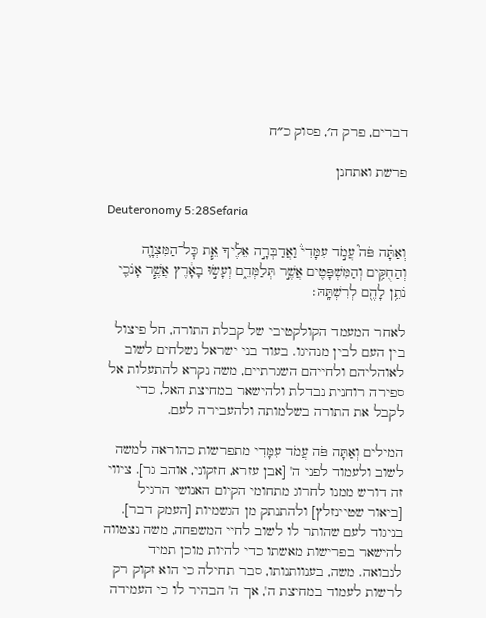דברים, פרק ה׳, פסוק כ״ח

פרשת ואתחנן

Deuteronomy 5:28Sefaria

וְאַתָּ֗ה פֹּה֮ עֲמֹ֣ד עִמָּדִי֒ וַאֲדַבְּרָ֣ה אֵלֶ֗יךָ אֵ֧ת כׇּל־הַמִּצְוָ֛ה וְהַחֻקִּ֥ים וְהַמִּשְׁפָּטִ֖ים אֲשֶׁ֣ר תְּלַמְּדֵ֑ם וְעָשׂ֣וּ בָאָ֔רֶץ אֲשֶׁ֧ר אָנֹכִ֛י נֹתֵ֥ן לָהֶ֖ם לְרִשְׁתָּֽהּ׃

לאחר המעמד הקולקטיבי של קבלת התורה, חל פיצול בין העם לבין מנהיגו. בעוד בני ישראל נשלחים לשוב לאוהליהם ולחייהם השגרתיים, משה נקרא להתעלות אל ספירה רוחנית נבדלת ולהישאר במחיצת האל, כדי לקבל את התורה בשלמותה ולהעבירה לעם.

המילים וְאַתָּה פֹּה עֲמֹד עִמָּדִי מתפרשות כהוראה למשה לשוב ולעמוד לפני ה' [אבן עזרא, חזקוני, אוהב גר]. ציווי זה דורש ממנו לחרוג מתחומי הקיום האנושי הרגיל [ביאור שטיינזלץ] ולהתנתק מן הגשמיות [העמק דבר]. בניגוד לעם שהותר לו לשוב לחיי המשפחה, משה נצטווה להישאר בפרישות מאשתו כדי להיות מוכן תמיד לנבואה. משה, בענוותנותו, סבר תחילה כי הוא זקוק רק לרשות לעמוד במחיצת ה', אך ה' הבהיר לו כי העמידה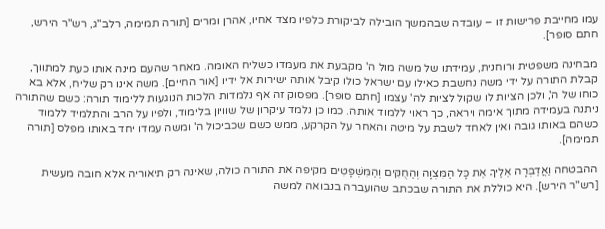עמו מחייבת פרישות זו – עובדה שבהמשך הובילה לביקורת כלפיו מצד אחיו, אהרן ומרים [תורה תמימה, רלב"ג, רש"ר הירש, חתם סופר].

מבחינה משפטית ורוחנית, עמידתו של משה מול ה' מקבעת את מעמדו כשליח האומה. מאחר שהעם מינה אותו כעת למתווך, קבלת התורה על ידי משה נחשבת כאילו עם ישראל כולו קיבל אותה ישירות אל ידיו [אור החיים]. משה אינו רק שליח, אלא בא כוחו של ה', ולכן הציות לו שקול לציות לה' עצמו [חתם סופר]. מפסוק זה אף נלמדות הלכות הנוגעות ללימוד תורה: כשם שהתורה ניתנה בעמידה מתוך אימה ויראה, כך ראוי ללמוד אותה. כמו כן נלמד עיקרון של שוויון בלימוד, ולפיו על הרב והתלמיד ללמוד כשהם באותו גובה ואין לאחד לשבת על מיטה והאחר על הקרקע, ממש כשם שכביכול ה' ומשה עמדו יחד באותו מפלס [תורה תמימה].

ההבטחה וַאֲדַבְּרָה אֵלֶיךָ אֵת כָּל הַמִּצְוָה וְהַחֻקִּים וְהַמִּשְׁפָּטִים מקיפה את התורה כולה, שאינה רק תיאוריה אלא חובה מעשית [רש"ר הירש]. היא כוללת את התורה שבכתב שהועברה בנבואה למשה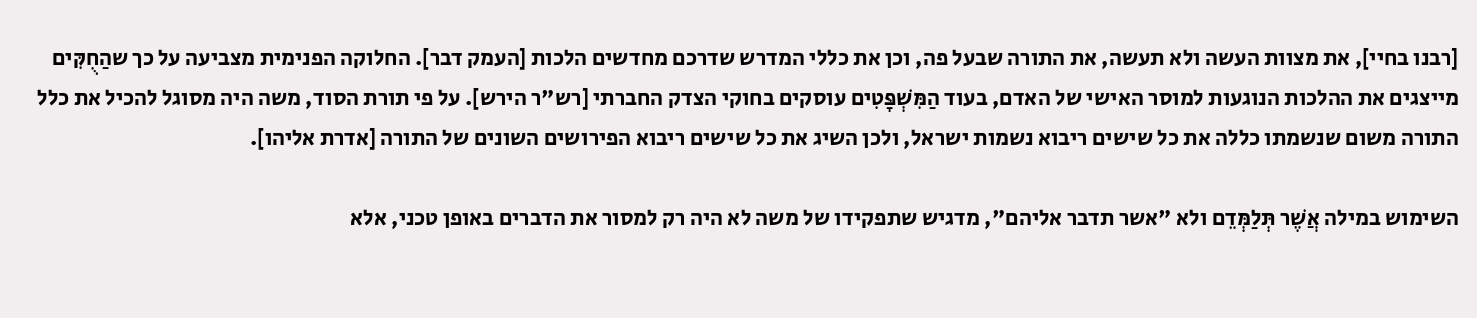[רבנו בחיי], את מצוות העשה ולא תעשה, את התורה שבעל פה, וכן את כללי המדרש שדרכם מחדשים הלכות [העמק דבר]. החלוקה הפנימית מצביעה על כך שהַחֻקִּים מייצגים את ההלכות הנוגעות למוסר האישי של האדם, בעוד הַמִּשְׁפָּטִים עוסקים בחוקי הצדק החברתי [רש"ר הירש]. על פי תורת הסוד, משה היה מסוגל להכיל את כלל התורה משום שנשמתו כללה את כל שישים ריבוא נשמות ישראל, ולכן השיג את כל שישים ריבוא הפירושים השונים של התורה [אדרת אליהו].

השימוש במילה אֲשֶׁר תְּלַמְּדֵם ולא "אשר תדבר אליהם", מדגיש שתפקידו של משה לא היה רק למסור את הדברים באופן טכני, אלא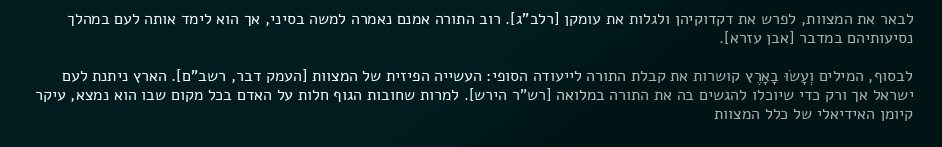לבאר את המצוות, לפרש את דקדוקיהן ולגלות את עומקן [רלב"ג]. רוב התורה אמנם נאמרה למשה בסיני, אך הוא לימד אותה לעם במהלך נסיעותיהם במדבר [אבן עזרא].

לבסוף, המילים וְעָשׂוּ בָאָרֶץ קושרות את קבלת התורה לייעודה הסופי: העשייה הפיזית של המצוות [העמק דבר, רשב"ם]. הארץ ניתנת לעם ישראל אך ורק כדי שיוכלו להגשים בה את התורה במלואה [רש"ר הירש]. למרות שחובות הגוף חלות על האדם בכל מקום שבו הוא נמצא, עיקר קיומן האידיאלי של כלל המצוות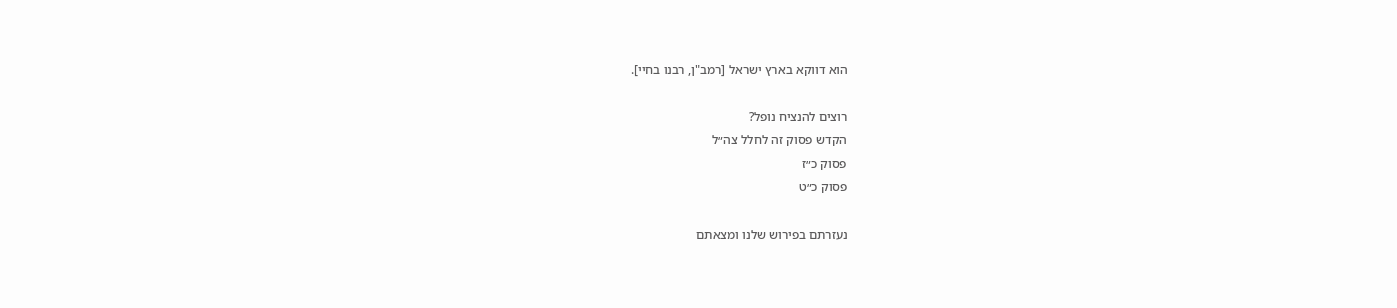הוא דווקא בארץ ישראל [רמב"ן, רבנו בחיי].

רוצים להנציח נופל?
הקדש פסוק זה לחלל צה״ל
פסוק כ״ז
פסוק כ״ט

נעזרתם בפירוש שלנו ומצאתם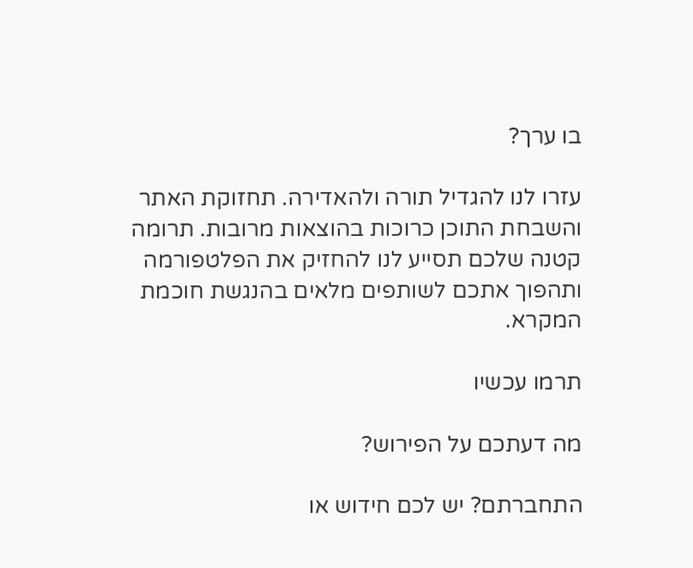בו ערך?

עזרו לנו להגדיל תורה ולהאדירה. תחזוקת האתר והשבחת התוכן כרוכות בהוצאות מרובות. תרומה קטנה שלכם תסייע לנו להחזיק את הפלטפורמה ותהפוך אתכם לשותפים מלאים בהנגשת חוכמת המקרא.

תרמו עכשיו

מה דעתכם על הפירוש?

התחברתם? יש לכם חידוש או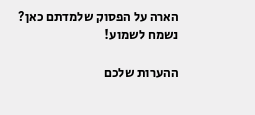הארה על הפסוק שלמדתם כאן? נשמח לשמוע!

ההערות שלכם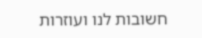חשובות לנו ועוזרות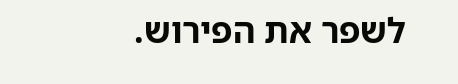לשפר את הפירוש.